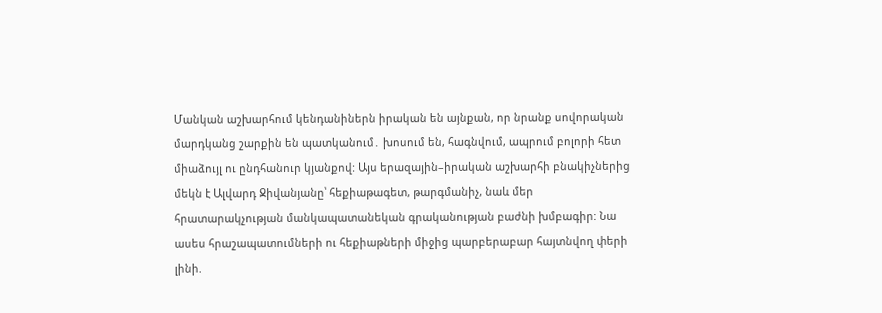Մանկան աշխարհում կենդանիներն իրական են այնքան, որ նրանք սովորական մարդկանց շարքին են պատկանում․ խոսում են, հագնվում, ապրում բոլորի հետ միաձույլ ու ընդհանուր կյանքով: Այս երազային–իրական աշխարհի բնակիչներից մեկն է Ալվարդ Ջիվանյանը՝ հեքիաթագետ, թարգմանիչ, նաև մեր հրատարակչության մանկապատանեկան գրականության բաժնի խմբագիր: Նա ասես հրաշապատումների ու հեքիաթների միջից պարբերաբար հայտնվող փերի լինի.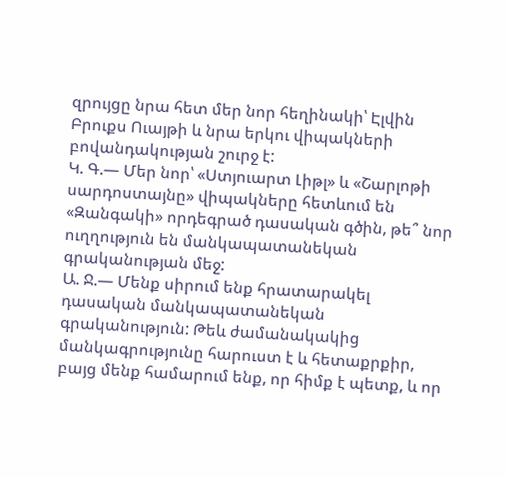զրույցը նրա հետ մեր նոր հեղինակի՝ Էլվին Բրուքս Ուայթի և նրա երկու վիպակների բովանդակության շուրջ է:
Կ. Գ.— Մեր նոր՝ «Ստյուարտ Լիթլ» և «Շարլոթի սարդոստայնը» վիպակները հետևում են «Զանգակի» որդեգրած դասական գծին, թե՞ նոր ուղղություն են մանկապատանեկան գրականության մեջ:
Ա. Ջ.— Մենք սիրում ենք հրատարակել դասական մանկապատանեկան գրականություն: Թեև ժամանակակից մանկագրությունը հարուստ է և հետաքրքիր, բայց մենք համարում ենք, որ հիմք է պետք, և որ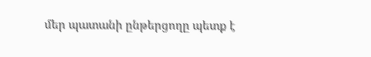մեր պատանի ընթերցողը պետք է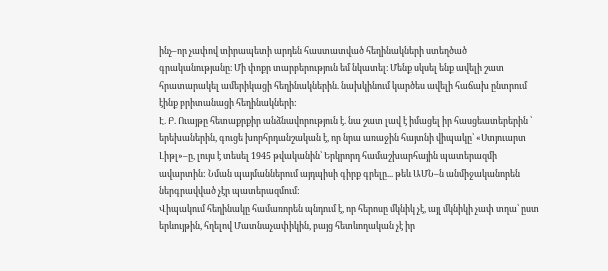ինչ–որ չափով տիրապետի արդեն հաստատված հեղինակների ստեղծած գրականությանը։ Մի փոքր տարբերություն եմ նկատել։ Մենք սկսել ենք ավելի շատ հրատարակել ամերիկացի հեղինակներին. նախկինում կարծես ավելի հաճախ ընտրում էինք բրիտանացի հեղինակների:
Է. Բ. Ուայթը հետաքրքիր անձնավորություն է. նա շատ լավ է իմացել իր հասցեատերերին ՝ երեխաներին, գուցե խորհրդանշական է, որ նրա առաջին հայտնի վիպակը՝ «Ստյուարտ Լիթլ»–ը, լույս է տեսել 1945 թվականին՝ Երկրորդ համաշխարհային պատերազմի ավարտին: Նման պայմաններում այդպիսի գիրք գրելը... թեև ԱՄՆ–ն անմիջականորեն ներգրավված չէր պատերազմում:
Վիպակում հեղինակը համառորեն պնդում է, որ հերոսը մկնիկ չէ, այլ մկնիկի չափ տղա՝ ըստ երևույթին, հղելով Մատնաչափիկին, բայց հետևողական չէ իր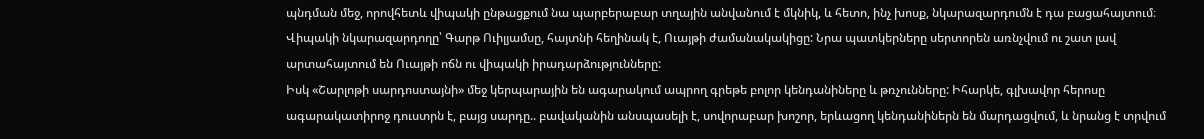պնդման մեջ, որովհետև վիպակի ընթացքում նա պարբերաբար տղային անվանում է մկնիկ, և հետո, ինչ խոսք, նկարազարդումն է դա բացահայտում։
Վիպակի նկարազարդողը՝ Գարթ Ուիլյամսը, հայտնի հեղինակ է, Ուայթի ժամանակակիցը: Նրա պատկերները սերտորեն առնչվում ու շատ լավ արտահայտում են Ուայթի ոճն ու վիպակի իրադարձությունները:
Իսկ «Շարլոթի սարդոստայնի» մեջ կերպարային են ագարակում ապրող գրեթե բոլոր կենդանիները և թռչունները: Իհարկե, գլխավոր հերոսը ագարակատիրոջ դուստրն է, բայց սարդը.. բավականին անսպասելի է, սովորաբար խոշոր, երևացող կենդանիներն են մարդացվում, և նրանց է տրվում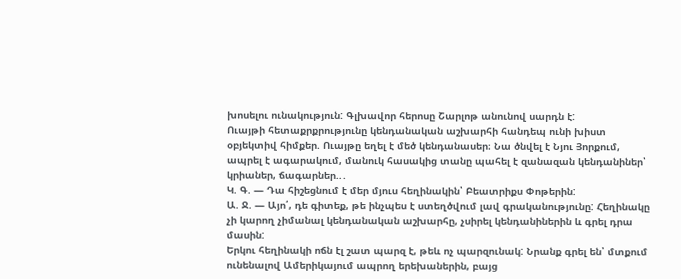խոսելու ունակություն: Գլխավոր հերոսը Շարլոթ անունով սարդն է:
Ուայթի հետաքրքրությունը կենդանական աշխարհի հանդեպ ունի խիստ օբյեկտիվ հիմքեր. Ուայթը եղել է մեծ կենդանասեր։ Նա ծնվել է Նյու Յորքում, ապրել է ագարակում, մանուկ հասակից տանը պահել է զանազան կենդանիներ՝ կրիաներ, ճագարներ..․
Կ. Գ. — Դա հիշեցնում է մեր մյուս հեղինակին՝ Բեատրիքս Փոթերին:
Ա. Ջ. — Այո՛, դե գիտեք, թե ինչպես է ստեղծվում լավ գրականությունը: Հեղինակը չի կարող չիմանալ կենդանական աշխարհը, չսիրել կենդանիներին և գրել դրա մասին:
Երկու հեղինակի ոճն էլ շատ պարզ է, թեև ոչ պարզունակ: Նրանք գրել են՝ մտքում ունենալով Ամերիկայում ապրող երեխաներին, բայց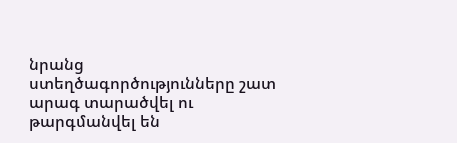նրանց ստեղծագործությունները շատ արագ տարածվել ու թարգմանվել են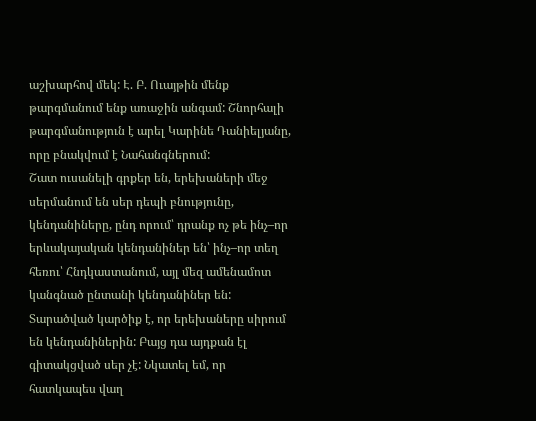աշխարհով մեկ: Է. Բ. Ուայթին մենք թարգմանում ենք առաջին անգամ: Շնորհալի թարգմանություն է արել Կարինե Դանիելյանը, որը բնակվում է Նահանգներում:
Շատ ուսանելի գրքեր են, երեխաների մեջ սերմանում են սեր դեպի բնությունը, կենդանիները, ընդ որում՝ դրանք ոչ թե ինչ–որ երևակայական կենդանիներ են՝ ինչ–որ տեղ հեռու՝ Հնդկաստանում, այլ մեզ ամենամոտ կանգնած ընտանի կենդանիներ են:
Տարածված կարծիք է, որ երեխաները սիրում են կենդանիներին: Բայց դա այդքան էլ գիտակցված սեր չէ: Նկատել եմ, որ հատկապես վաղ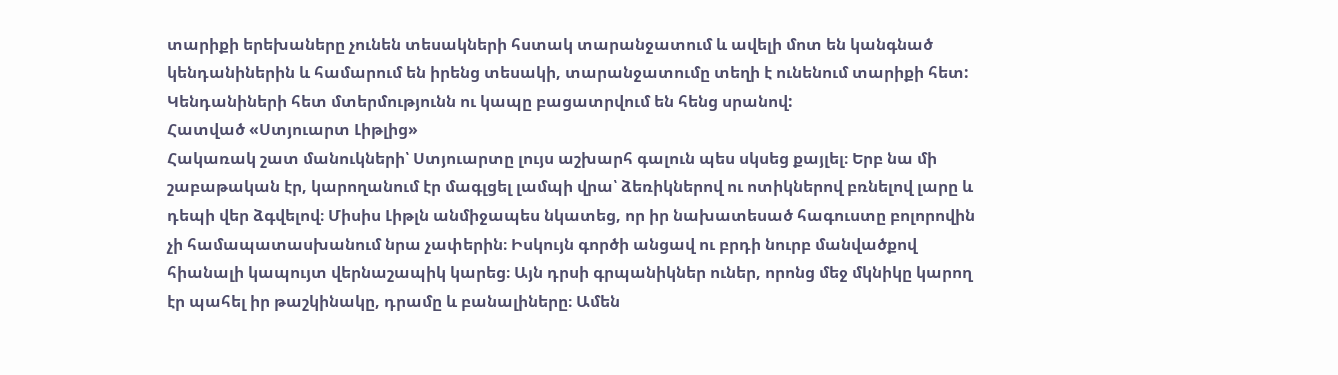տարիքի երեխաները չունեն տեսակների հստակ տարանջատում և ավելի մոտ են կանգնած կենդանիներին և համարում են իրենց տեսակի, տարանջատումը տեղի է ունենում տարիքի հետ: Կենդանիների հետ մտերմությունն ու կապը բացատրվում են հենց սրանով:
Հատված «Ստյուարտ Լիթլից»
Հակառակ շատ մանուկների՝ Ստյուարտը լույս աշխարհ գալուն պես սկսեց քայլել։ Երբ նա մի շաբաթական էր, կարողանում էր մագլցել լամպի վրա՝ ձեռիկներով ու ոտիկներով բռնելով լարը և դեպի վեր ձգվելով։ Միսիս Լիթլն անմիջապես նկատեց, որ իր նախատեսած հագուստը բոլորովին չի համապատասխանում նրա չափերին։ Իսկույն գործի անցավ ու բրդի նուրբ մանվածքով հիանալի կապույտ վերնաշապիկ կարեց։ Այն դրսի գրպանիկներ ուներ, որոնց մեջ մկնիկը կարող էր պահել իր թաշկինակը, դրամը և բանալիները։ Ամեն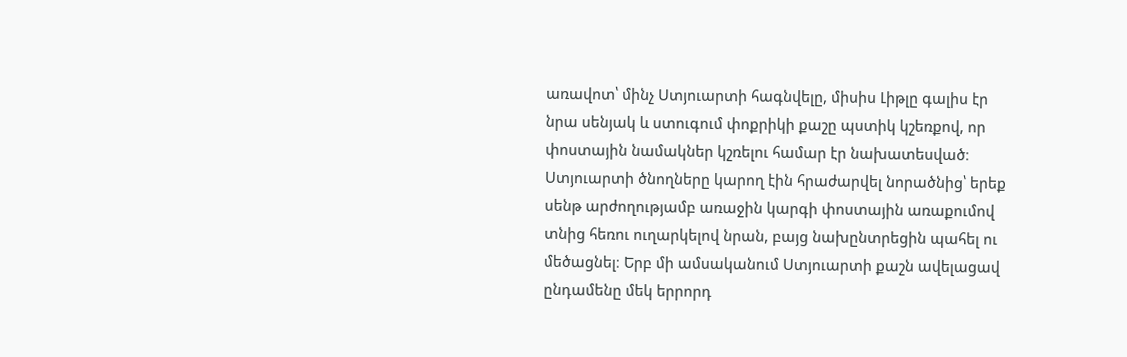առավոտ՝ մինչ Ստյուարտի հագնվելը, միսիս Լիթլը գալիս էր նրա սենյակ և ստուգում փոքրիկի քաշը պստիկ կշեռքով, որ փոստային նամակներ կշռելու համար էր նախատեսված։ Ստյուարտի ծնողները կարող էին հրաժարվել նորածնից՝ երեք սենթ արժողությամբ առաջին կարգի փոստային առաքումով տնից հեռու ուղարկելով նրան, բայց նախընտրեցին պահել ու մեծացնել։ Երբ մի ամսականում Ստյուարտի քաշն ավելացավ ընդամենը մեկ երրորդ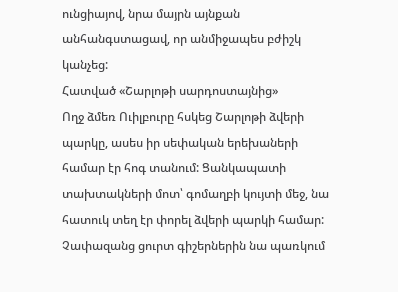ունցիայով, նրա մայրն այնքան անհանգստացավ, որ անմիջապես բժիշկ կանչեց:
Հատված «Շարլոթի սարդոստայնից»
Ողջ ձմեռ Ուիլբուրը հսկեց Շարլոթի ձվերի պարկը, ասես իր սեփական երեխաների համար էր հոգ տանում: Ցանկապատի տախտակների մոտ՝ գոմաղբի կույտի մեջ, նա հատուկ տեղ էր փորել ձվերի պարկի համար: Չափազանց ցուրտ գիշերներին նա պառկում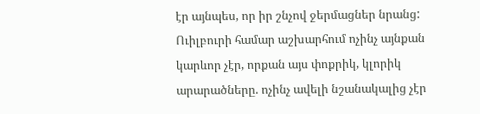էր այնպես, որ իր շնչով ջերմացներ նրանց: Ուիլբուրի համար աշխարհում ոչինչ այնքան կարևոր չէր, որքան այս փոքրիկ, կլորիկ արարածները. ոչինչ ավելի նշանակալից չէր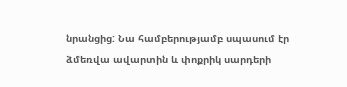նրանցից: Նա համբերությամբ սպասում էր ձմեռվա ավարտին և փոքրիկ սարդերի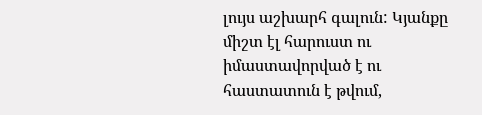լույս աշխարհ գալուն: Կյանքը միշտ էլ հարուստ ու իմաստավորված է ու հաստատուն է թվում,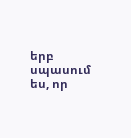երբ սպասում ես, որ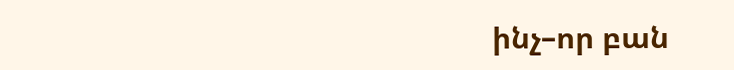ինչ–որ բան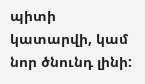պիտի կատարվի, կամ նոր ծնունդ լինի: